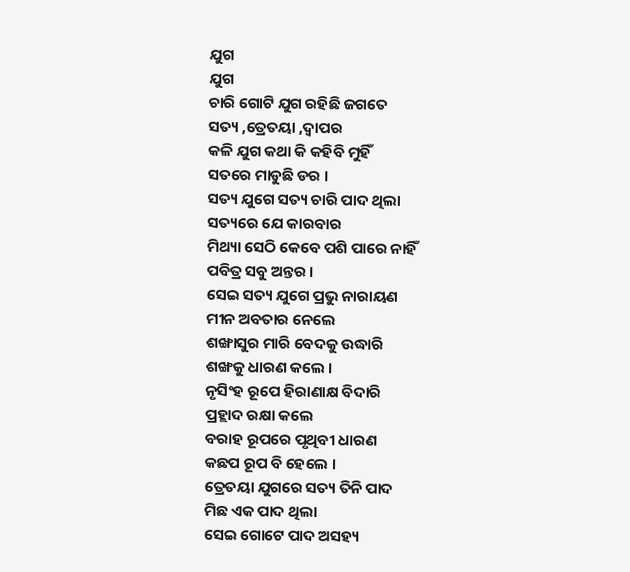ଯୁଗ
ଯୁଗ
ଚାରି ଗୋଟି ଯୁଗ ରହିଛି ଜଗତେ
ସତ୍ୟ ,ତ୍ରେତୟା ,ଦ୍ୱାପର
କଳି ଯୁଗ କଥା କି କହିବି ମୁହିଁ
ସତରେ ମାଡୁଛି ଡର ।
ସତ୍ୟ ଯୁଗେ ସତ୍ୟ ଚାରି ପାଦ ଥିଲା
ସତ୍ୟରେ ଯେ କାରବାର
ମିଥ୍ୟା ସେଠି କେବେ ପଶି ପାରେ ନାହିଁ
ପବିତ୍ର ସବୁ ଅନ୍ତର ।
ସେଇ ସତ୍ୟ ଯୁଗେ ପ୍ରଭୁ ନାରାୟଣ
ମୀନ ଅବତାର ନେଲେ
ଶଙ୍ଖାସୁର ମାରି ବେଦକୁ ଉଦ୍ଧାରି
ଶଙ୍ଖକୁ ଧାରଣ କଲେ ।
ନୃସିଂହ ରୂପେ ହିରାଣାକ୍ଷ ବିଦାରି
ପ୍ରହ୍ଲାଦ ରକ୍ଷା କଲେ
ବରାହ ରୂପରେ ପୃଥିବୀ ଧାରଣ
କଛପ ରୂପ ବି ହେଲେ ।
ତ୍ରେତୟା ଯୁଗରେ ସତ୍ୟ ତିନି ପାଦ
ମିଛ ଏକ ପାଦ ଥିଲା
ସେଇ ଗୋଟେ ପାଦ ଅସହ୍ୟ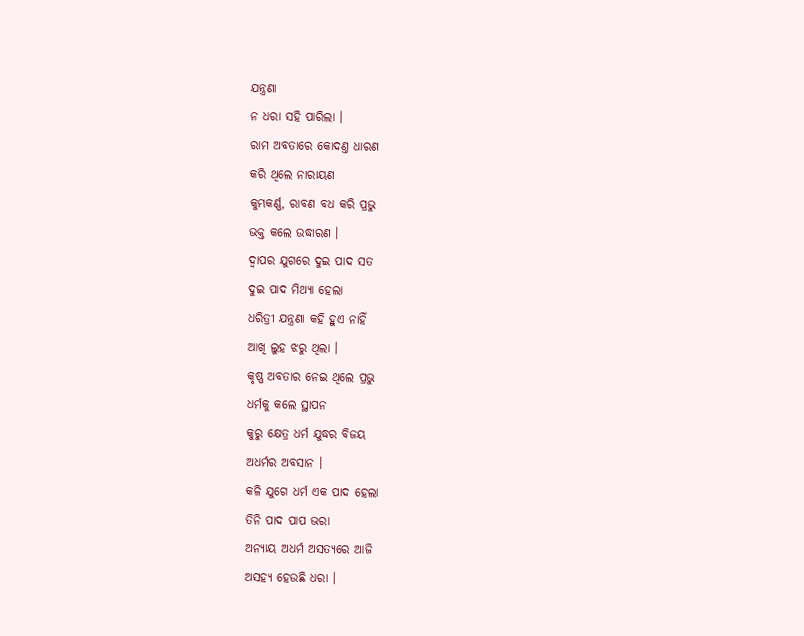ଯନ୍ତ୍ରଣା
ନ ଧରା ସହି ପାରିଲା ।
ରାମ ଅବତାରେ କୋଦଣ୍ତ ଧାରଣ
କରି ଥିଲେ ନାରାୟଣ
କୁମ୍ଭକର୍ଣ୍ଣ, ରାବଣ ବଧ କରି ପ୍ରଭୁ
ଭକ୍ତ କଲେ ଉଦ୍ଧାରଣ ।
ଦ୍ୱାପର ଯୁଗରେ ଦୁଇ ପାଦ ସତ
ଦୁଇ ପାଦ ମିଥ୍ୟା ହେଲା
ଧରିତ୍ରୀ ଯନ୍ତ୍ରଣା କହି ହୁଏ ନାହିଁ
ଆଖି ଲୁହ ଝରୁ ଥିଲା ।
କୃଷ୍ଣ ଅବତାର ନେଇ ଥିଲେ ପ୍ରଭୁ
ଧର୍ମକୁ କଲେ ସ୍ଥାପନ
କୁରୁ କ୍ଷେତ୍ର ଧର୍ମ ଯୁଦ୍ଧର ବିଜୟ
ଅଧର୍ମର ଅବସାନ ।
କଳି ଯୁଗେ ଧର୍ମ ଏକ ପାଦ ହେଲା
ତିନି ପାଦ ପାପ ଭରା
ଅନ୍ୟାୟ ଅଧର୍ମ ଅସତ୍ୟରେ ଆଜି
ଅସହ୍ୟ ହେଉଛି ଧରା ।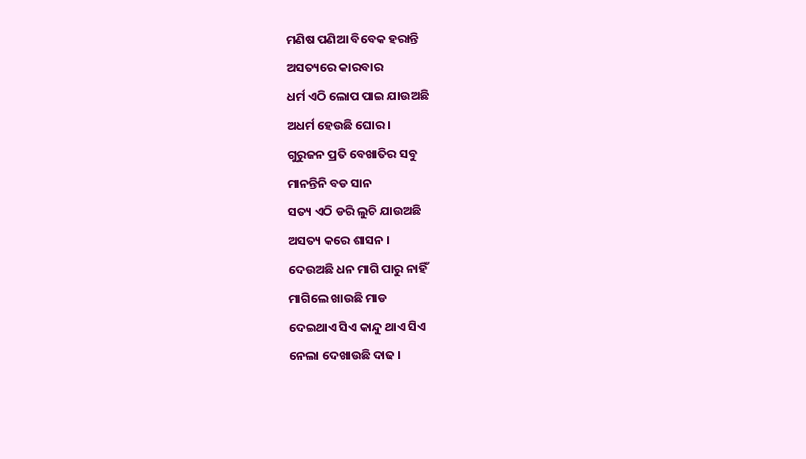ମଣିଷ ପଣିଆ ବିବେକ ହରାନ୍ତି
ଅସତ୍ୟରେ କାରବାର
ଧର୍ମ ଏଠି ଲୋପ ପାଇ ଯାଉଅଛି
ଅଧର୍ମ ହେଉଛି ଘୋର ।
ଗୁରୁଜନ ପ୍ରତି ବେଖାତିର ସବୁ
ମାନନ୍ତିନି ବଡ ସାନ
ସତ୍ୟ ଏଠି ଡରି ଲୁଚି ଯାଉଅଛି
ଅସତ୍ୟ କରେ ଶାସନ ।
ଦେଉଅଛି ଧନ ମାଗି ପାରୁ ନାହିଁ
ମାଗିଲେ ଖାଉଛି ମାଡ
ଦେଇଥାଏ ସିଏ କାନ୍ଦୁ ଥାଏ ସିଏ
ନେଲା ଦେଖାଉଛି ଦାଢ ।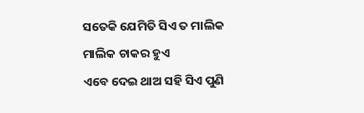ସତେକି ଯେମିତି ସିଏ ତ ମାଲିକ
ମାଲିକ ଚାକର ହୁଏ
ଏବେ ଦେଇ ଥାଅ ସହି ସିଏ ପୁଣି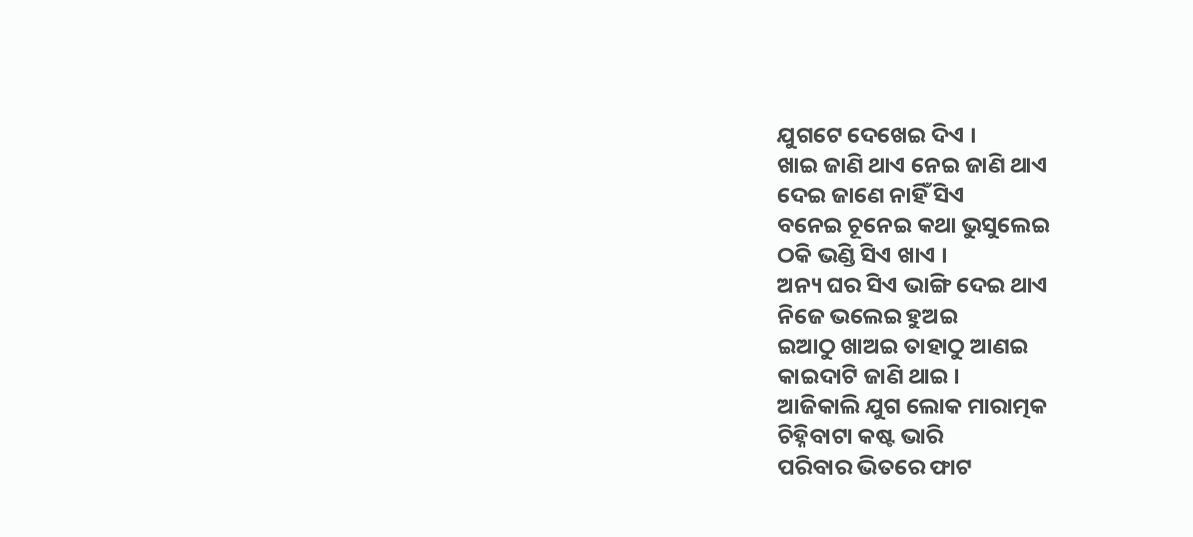ଯୁଗଟେ ଦେଖେଇ ଦିଏ ।
ଖାଇ ଜାଣି ଥାଏ ନେଇ ଜାଣି ଥାଏ
ଦେଇ ଜାଣେ ନାହିଁ ସିଏ
ବନେଇ ଚୂନେଇ କଥା ଭୁସୁଲେଇ
ଠକି ଭଣ୍ଡି ସିଏ ଖାଏ ।
ଅନ୍ୟ ଘର ସିଏ ଭାଙ୍ଗି ଦେଇ ଥାଏ
ନିଜେ ଭଲେଇ ହୁଅଇ
ଇଆଠୁ ଖାଅଇ ତାହାଠୁ ଆଣଇ
କାଇଦାଟି ଜାଣି ଥାଇ ।
ଆଜିକାଲି ଯୁଗ ଲୋକ ମାରାତ୍ମକ
ଚିହ୍ନିବାଟା କଷ୍ଟ ଭାରି
ପରିବାର ଭିତରେ ଫାଟ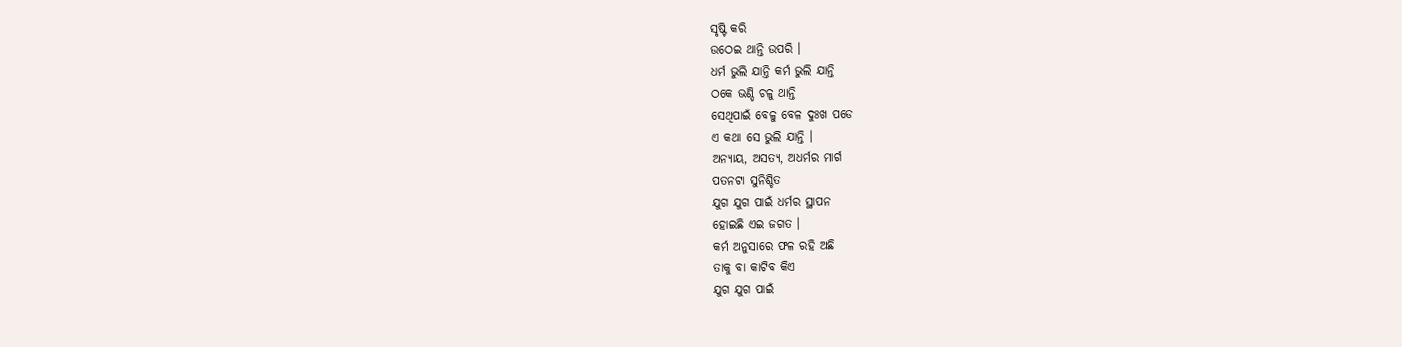ସୃଷ୍ଟି କରି
ଉଠେଇ ଥାନ୍ତି ଉପରି ।
ଧର୍ମ ଭୁଲି ଯାନ୍ତି କର୍ମ ଭୁଲି ଯାନ୍ତି
ଠକେ ଭଣ୍ଡି ଚଳୁ ଥାନ୍ତି
ସେଥିପାଇଁ ବେଳୁ ବେଳ ଦୁଃଖ ପଡେ
ଏ କଥା ସେ ଭୁଲି ଯାନ୍ତି ।
ଅନ୍ୟାୟ, ଅସତ୍ୟ, ଅଧର୍ମର ମାର୍ଗ
ପତନଟା ସୁନିଶ୍ଚିତ
ଯୁଗ ଯୁଗ ପାଇଁ ଧର୍ମର ସ୍ଥାପନ
ହୋଇଛି ଏଇ ଜଗତ ।
କର୍ମ ଅନୁସାରେ ଫଳ ରହି ଅଛି
ତାକୁ ବା କାଟିବ କିଏ
ଯୁଗ ଯୁଗ ପାଇଁ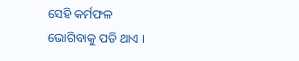ସେହି କର୍ମଫଳ
ଭୋଗିବାକୁ ପଡି ଥାଏ ।